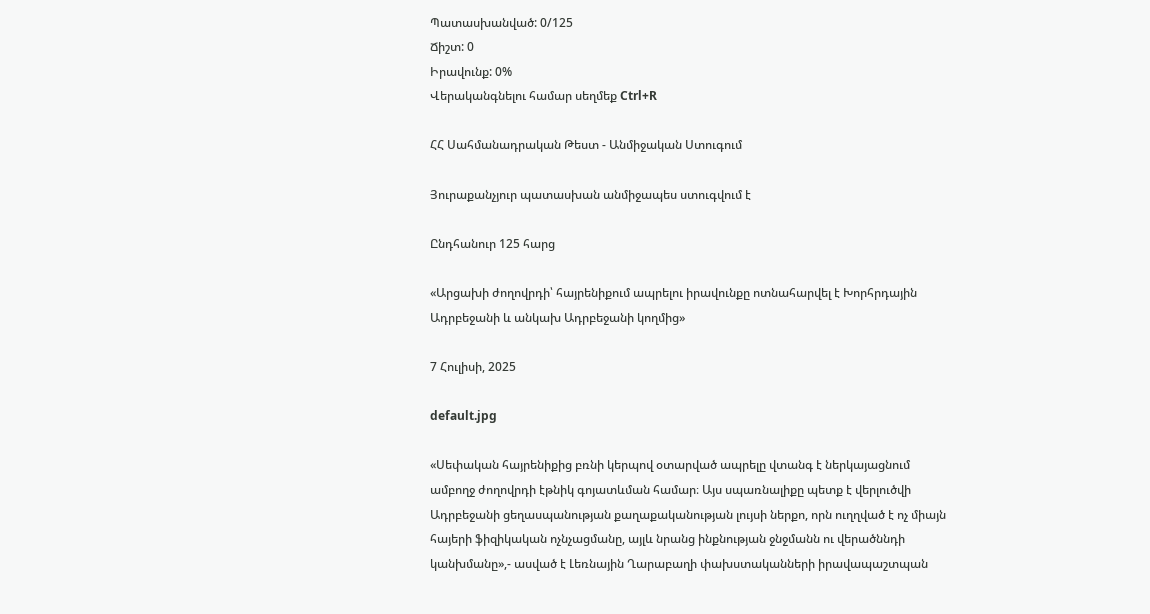Պատասխանված: 0/125
Ճիշտ: 0
Իրավունք: 0%
Վերականգնելու համար սեղմեք Ctrl+R

ՀՀ Սահմանադրական Թեստ - Անմիջական Ստուգում

Յուրաքանչյուր պատասխան անմիջապես ստուգվում է

Ընդհանուր 125 հարց

«Արցախի ժողովրդի՝ հայրենիքում ապրելու իրավունքը ոտնահարվել է Խորհրդային Ադրբեջանի և անկախ Ադրբեջանի կողմից»

7 Հուլիսի, 2025

default.jpg

«Սեփական հայրենիքից բռնի կերպով օտարված ապրելը վտանգ է ներկայացնում ամբողջ ժողովրդի էթնիկ գոյատևման համար։ Այս սպառնալիքը պետք է վերլուծվի Ադրբեջանի ցեղասպանության քաղաքականության լույսի ներքո, որն ուղղված է ոչ միայն հայերի ֆիզիկական ոչնչացմանը, այլև նրանց ինքնության ջնջմանն ու վերածննդի կանխմանը»,- ասված է Լեռնային Ղարաբաղի փախստականների իրավապաշտպան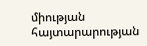միության հայտարարության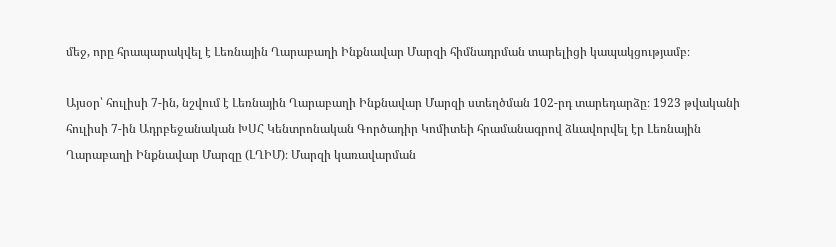մեջ, որը հրապարակվել է Լեռնային Ղարաբաղի Ինքնավար Մարզի հիմնադրման տարելիցի կապակցությամբ։

Այսօր՝ հուլիսի 7-ին, նշվում է Լեռնային Ղարաբաղի Ինքնավար Մարզի ստեղծման 102-րդ տարեդարձը։ 1923 թվականի հուլիսի 7-ին Ադրբեջանական ԽՍՀ Կենտրոնական Գործադիր Կոմիտեի հրամանագրով ձևավորվել էր Լեռնային Ղարաբաղի Ինքնավար Մարզը (ԼՂԻՄ)։ Մարզի կառավարման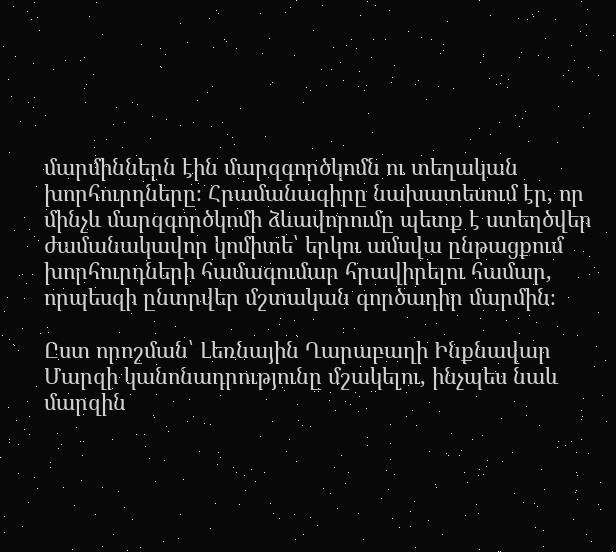մարմիններն էին մարզգործկոմն ու տեղական խորհուրդները։ Հրամանագիրը նախատեսում էր, որ մինչև մարզգործկոմի ձևավորումը պետք է ստեղծվեր ժամանակավոր կոմիտե՝ երկու ամսվա ընթացքում խորհուրդների համագումար հրավիրելու համար, որպեսզի ընտրվեր մշտական գործադիր մարմին։

Ըստ որոշման՝ Լեռնային Ղարաբաղի Ինքնավար Մարզի կանոնադրությունը մշակելու, ինչպես նաև մարզին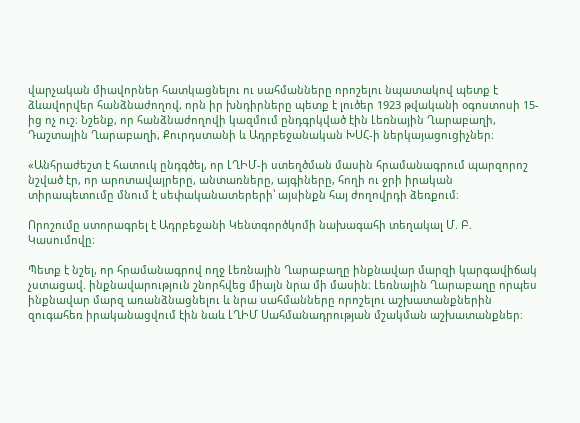վարչական միավորներ հատկացնելու ու սահմանները որոշելու նպատակով պետք է ձևավորվեր հանձնաժողով, որն իր խնդիրները պետք է լուծեր 1923 թվականի օգոստոսի 15-ից ոչ ուշ։ Նշենք, որ հանձնաժողովի կազմում ընդգրկված էին Լեռնային Ղարաբաղի, Դաշտային Ղարաբաղի, Քուրդստանի և Ադրբեջանական ԽՍՀ-ի ներկայացուցիչներ։

«Անհրաժեշտ է հատուկ ընդգծել, որ ԼՂԻՄ-ի ստեղծման մասին հրամանագրում պարզորոշ նշված էր, որ արոտավայրերը, անտառները, այգիները, հողի ու ջրի իրական տիրապետումը մնում է սեփականատերերի՝ այսինքն հայ ժողովրդի ձեռքում։

Որոշումը ստորագրել է Ադրբեջանի Կենտգործկոմի նախագահի տեղակալ Մ. Բ. Կասումովը։

Պետք է նշել, որ հրամանագրով ողջ Լեռնային Ղարաբաղը ինքնավար մարզի կարգավիճակ չստացավ. ինքնավարություն շնորհվեց միայն նրա մի մասին։ Լեռնային Ղարաբաղը որպես ինքնավար մարզ առանձնացնելու և նրա սահմանները որոշելու աշխատանքներին զուգահեռ իրականացվում էին նաև ԼՂԻՄ Սահմանադրության մշակման աշխատանքներ։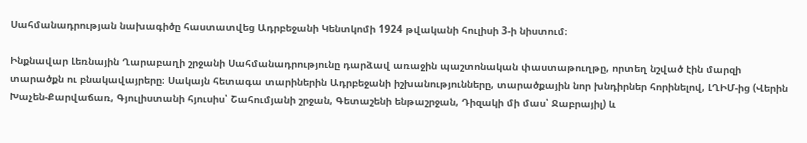Սահմանադրության նախագիծը հաստատվեց Ադրբեջանի Կենտկոմի 1924 թվականի հուլիսի 3-ի նիստում։

Ինքնավար Լեռնային Ղարաբաղի շրջանի Սահմանադրությունը դարձավ առաջին պաշտոնական փաստաթուղթը, որտեղ նշված էին մարզի տարածքն ու բնակավայրերը։ Սակայն հետագա տարիներին Ադրբեջանի իշխանությունները, տարածքային նոր խնդիրներ հորինելով, ԼՂԻՄ-ից (Վերին Խաչեն-Քարվաճառ, Գյուլիստանի հյուսիս՝ Շահումյանի շրջան, Գետաշենի ենթաշրջան, Դիզակի մի մաս՝ Ջաբրայիլ) և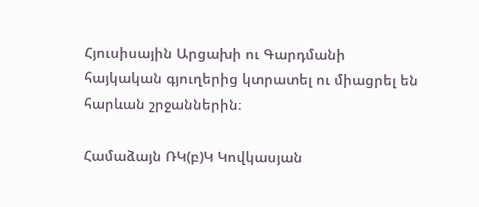Հյուսիսային Արցախի ու Գարդմանի հայկական գյուղերից կտրատել ու միացրել են հարևան շրջաններին։

Համաձայն ՌԿ(բ)Կ Կովկասյան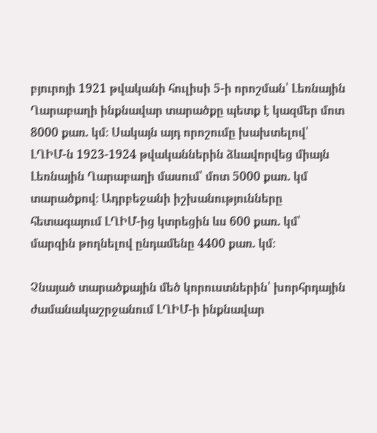բյուրոյի 1921 թվականի հուլիսի 5-ի որոշման՝ Լեռնային Ղարաբաղի ինքնավար տարածքը պետք է կազմեր մոտ 8000 քառ. կմ։ Սակայն այդ որոշումը խախտելով՝ ԼՂԻՄ-ն 1923-1924 թվականներին ձևավորվեց միայն Լեռնային Ղարաբաղի մասում՝ մոտ 5000 քառ. կմ տարածքով։ Ադրբեջանի իշխանությունները հետագայում ԼՂԻՄ-ից կտրեցին ևս 600 քառ. կմ՝ մարզին թողնելով ընդամենը 4400 քառ. կմ։

Չնայած տարածքային մեծ կորուստներին՝ խորհրդային ժամանակաշրջանում ԼՂԻՄ-ի ինքնավար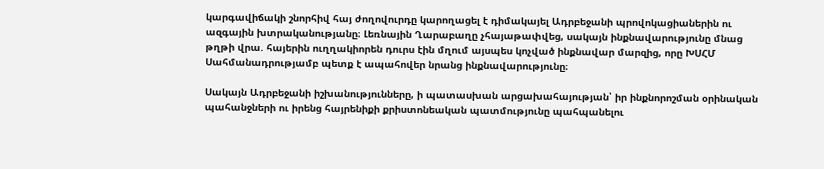կարգավիճակի շնորհիվ հայ ժողովուրդը կարողացել է դիմակայել Ադրբեջանի պրովոկացիաներին ու ազգային խտրականությանը։ Լեռնային Ղարաբաղը չհայաթափվեց, սակայն ինքնավարությունը մնաց թղթի վրա. հայերին ուղղակիորեն դուրս էին մղում այսպես կոչված ինքնավար մարզից, որը ԽՍՀՄ Սահմանադրությամբ պետք է ապահովեր նրանց ինքնավարությունը։

Սակայն Ադրբեջանի իշխանությունները, ի պատասխան արցախահայության՝ իր ինքնորոշման օրինական պահանջների ու իրենց հայրենիքի քրիստոնեական պատմությունը պահպանելու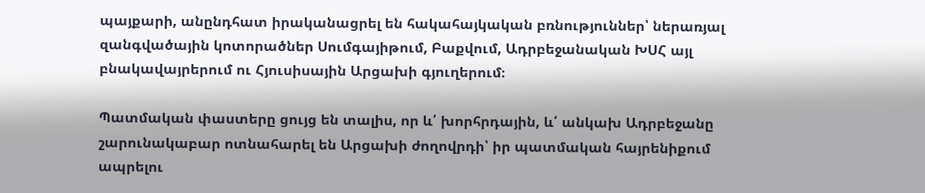պայքարի, անընդհատ իրականացրել են հակահայկական բռնություններ՝ ներառյալ զանգվածային կոտորածներ Սումգայիթում, Բաքվում, Ադրբեջանական ԽՍՀ այլ բնակավայրերում ու Հյուսիսային Արցախի գյուղերում։

Պատմական փաստերը ցույց են տալիս, որ և՛ խորհրդային, և՛ անկախ Ադրբեջանը շարունակաբար ոտնահարել են Արցախի ժողովրդի՝ իր պատմական հայրենիքում ապրելու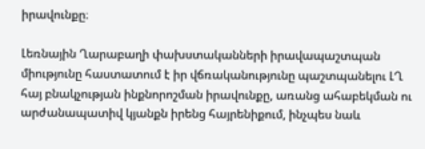իրավունքը։

Լեռնային Ղարաբաղի փախստականների իրավապաշտպան միությունը հաստատում է իր վճռականությունը պաշտպանելու ԼՂ հայ բնակչության ինքնորոշման իրավունքը, առանց ահաբեկման ու արժանապատիվ կյանքն իրենց հայրենիքում, ինչպես նաև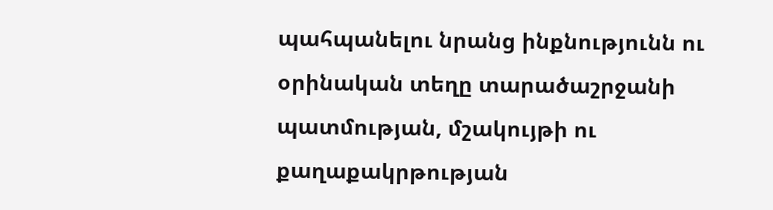պահպանելու նրանց ինքնությունն ու օրինական տեղը տարածաշրջանի պատմության, մշակույթի ու քաղաքակրթության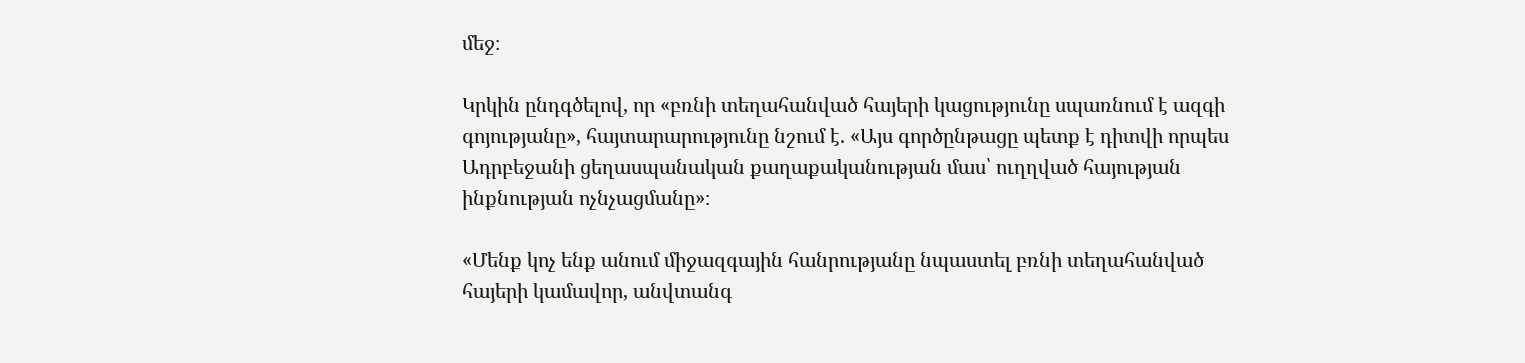մեջ։

Կրկին ընդգծելով, որ «բռնի տեղահանված հայերի կացությունը սպառնում է ազգի գոյությանը», հայտարարությունը նշում է. «Այս գործընթացը պետք է դիտվի որպես Ադրբեջանի ցեղասպանական քաղաքականության մաս՝ ուղղված հայության ինքնության ոչնչացմանը»։

«Մենք կոչ ենք անում միջազգային հանրությանը նպաստել բռնի տեղահանված հայերի կամավոր, անվտանգ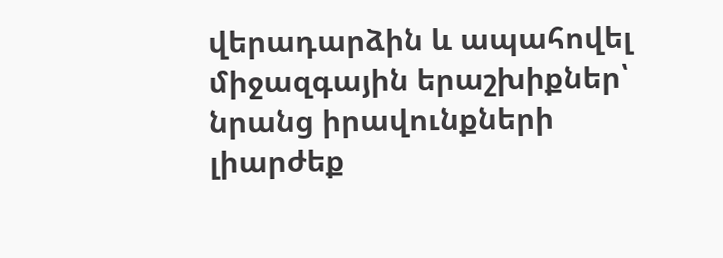վերադարձին և ապահովել միջազգային երաշխիքներ՝ նրանց իրավունքների լիարժեք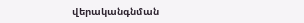վերականգնման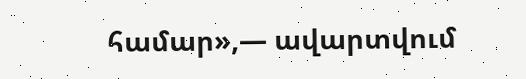համար»,— ավարտվում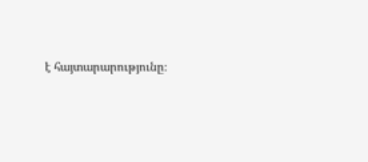է հայտարարությունը։